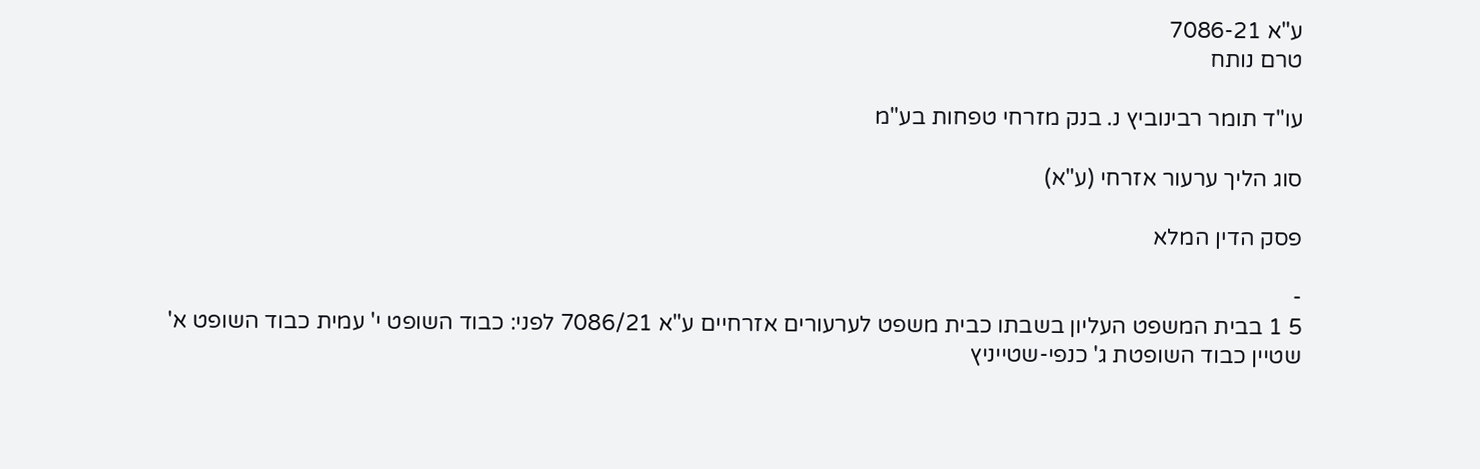ע"א 7086-21
טרם נותח

עו"ד תומר רבינוביץ נ. בנק מזרחי טפחות בע"מ

סוג הליך ערעור אזרחי (ע"א)

פסק הדין המלא

-
5 1 בבית המשפט העליון בשבתו כבית משפט לערעורים אזרחיים ע"א 7086/21 לפני: כבוד השופט י' עמית כבוד השופט א' שטיין כבוד השופטת ג' כנפי-שטייניץ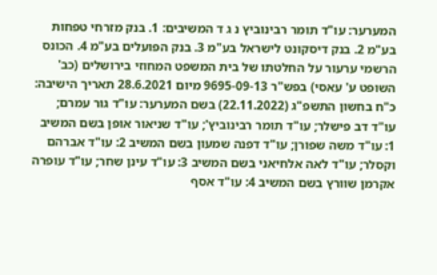המערער: עו"ד תומר רבינוביץ נ ג ד המשיבים: 1. בנק מזרחי טפחות בע"מ 2. בנק דיסקונט לישראל בע"מ 3. בנק הפועלים בע"מ 4. הכונס הרשמי ערעור על החלטתו של בית המשפט המחוזי בירושלים (כב' השופט ע' עאסי) בפש"ר 9695-09-13 מיום 28.6.2021 תאריך הישיבה: כ"ח בחשון התשפ"ג (22.11.2022) בשם המערער: עו"ד גור עמרם; עו"ד דב פישלר; עו"ד תומר רבינוביץ'; עו"ד שניאור אופן בשם המשיב 1: עו"ד משה שפורן; עו"ד דפנה שמעון בשם המשיב 2: עו"ד אברהם וקסלר; עו"ד לאה אלחיאני בשם המשיב 3: עו"ד עינן שחר; עו"ד עופרה אקרמן שוורץ בשם המשיב 4: עו"ד אסף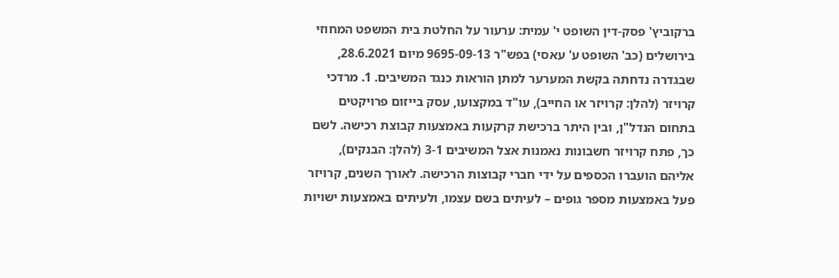ברקוביץ' פסק-דין השופט י' עמית: ערעור על החלטת בית המשפט המחוזי בירושלים (כב' השופט ע' עאסי) בפש"ר 9695-09-13 מיום 28.6.2021, שבגדרה נדחתה בקשת המערער למתן הוראות כנגד המשיבים. 1. מרדכי קרויזר (להלן: קרויזר או החייב), עו"ד במקצועו, עסק בייזום פרויקטים בתחום הנדל"ן, ובין היתר ברכישת קרקעות באמצעות קבוצת רכישה. לשם כך, פתח קרויזר חשבונות נאמנות אצל המשיבים 3-1 (להלן: הבנקים), אליהם הועברו הכספים על ידי חברי קבוצות הרכישה. לאורך השנים, קרויזר פעל באמצעות מספר גופים – לעיתים בשם עצמו, ולעיתים באמצעות ישויות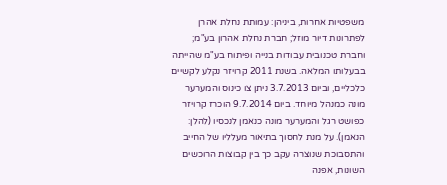משפטיות אחרות, ביניהן: עמותת נחלת אהרן לפתרונות דיור מוזל; חברת נחלת אהרון בע"מ; וחברת טכנובית עבודות בנייה ופיתוח בע"מ שהייתה בבעלותו המלאה. בשנת 2011 קרויזר נקלע לקשיים כלכליים, וביום 3.7.2013 ניתן צו כינוס והמערער מונה כמנהל מיוחד. ביום 9.7.2014 הוכרז קרויזר כפושט רגל והמערער מונה כנאמן לנכסיו (להלן: הנאמן). על מנת לחסוך בתיאור מעלליו של החייב והתסבוכת שנוצרה עקב כך בין קבוצות הרוכשים השונות, אפנה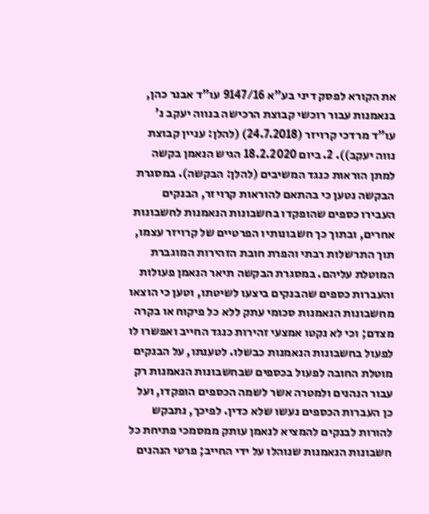את הקורא לפסק דיני בע"א 9147/16 עו"ד אבנר כהן, בנאמנות עבור רוכשי קבוצת הרכישה בנווה יעקב נ' עו"ד מרדכי קרויזר (24.7.2018) (להלן: עניין קבוצת נווה יעקב)). 2. ביום 18.2.2020 הגיש הנאמן בקשה למתן הוראות כנגד המשיבים (להלן: הבקשה). במסגרת הבקשה נטען כי בהתאם להוראות קרויזר, הבנקים העבירו כספים שהופקדו בחשבונות הנאמנות לחשבונות אחרים, ובתוך כך חשבונותיו הפרטיים של קרויזר עצמו, תוך התרשלות רבתי והפרת חובת הזהירות המוגברת המוטלת עליהם. במסגרת הבקשה תיאר הנאמן פעולות והעברות כספים שהבנקים ביצעו לשיטתו, וטען כי הוצאו מחשבונות הנאמנות סכומי עתק ללא כל פיקוח או בקרה מצדם; וכי לא נקטו אמצעי זהירות כנגד החייב ואפשרו לו לפעול בחשבונות הנאמנות כבשלו. לטענתו, על הבנקים מוטלת החובה לפעול בכספים שבחשבונות הנאמנות רק עבור הנהנים ולמטרה אשר לשמה הכספים הופקדו, ועל כן העברות הכספים נעשו שלא כדין. לפיכך, נתבקש להורות לבנקים להמציא לנאמן עותק ממסמכי פתיחת כל חשבונות הנאמנות שנוהלו על ידי החייב; פרטי הנהנים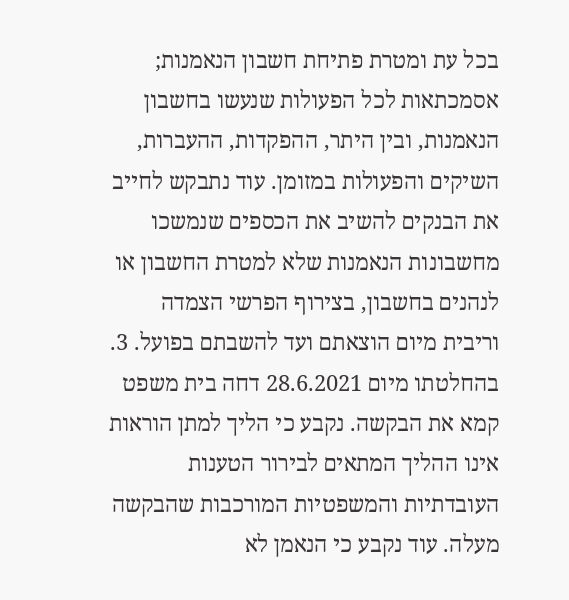בכל עת ומטרת פתיחת חשבון הנאמנות; אסמכתאות לכל הפעולות שנעשו בחשבון הנאמנות, ובין היתר, ההפקדות, ההעברות, השיקים והפעולות במזומן. עוד נתבקש לחייב את הבנקים להשיב את הכספים שנמשכו מחשבונות הנאמנות שלא למטרת החשבון או לנהנים בחשבון, בצירוף הפרשי הצמדה וריבית מיום הוצאתם ועד להשבתם בפועל. 3. בהחלטתו מיום 28.6.2021 דחה בית משפט קמא את הבקשה. נקבע כי הליך למתן הוראות אינו ההליך המתאים לבירור הטענות העובדתיות והמשפטיות המורכבות שהבקשה מעלה. עוד נקבע כי הנאמן לא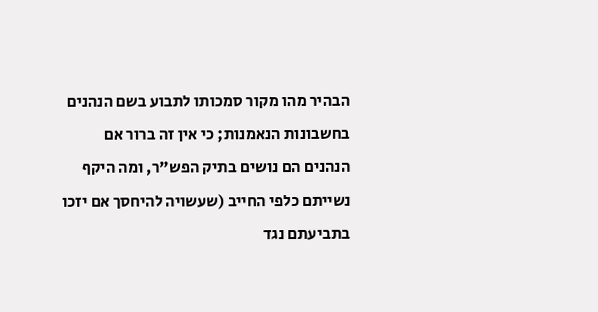הבהיר מהו מקור סמכותו לתבוע בשם הנהנים בחשבונות הנאמנות; כי אין זה ברור אם הנהנים הם נושים בתיק הפש"ר, ומה היקף נשייתם כלפי החייב (שעשויה להיחסך אם יזכו בתביעתם נגד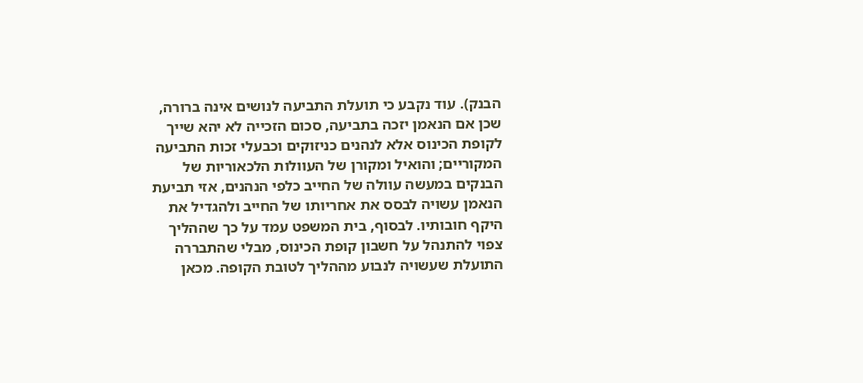הבנק). עוד נקבע כי תועלת התביעה לנושים אינה ברורה, שכן אם הנאמן יזכה בתביעה, סכום הזכייה לא יהא שייך לקופת הכינוס אלא לנהנים כניזוקים וכבעלי זכות התביעה המקוריים; והואיל ומקורן של העוולות הלכאוריות של הבנקים במעשה עוולה של החייב כלפי הנהנים, אזי תביעת הנאמן עשויה לבסס את אחריותו של החייב ולהגדיל את היקף חובותיו. לבסוף, בית המשפט עמד על כך שההליך צפוי להתנהל על חשבון קופת הכינוס, מבלי שהתבררה התועלת שעשויה לנבוע מההליך לטובת הקופה. מכאן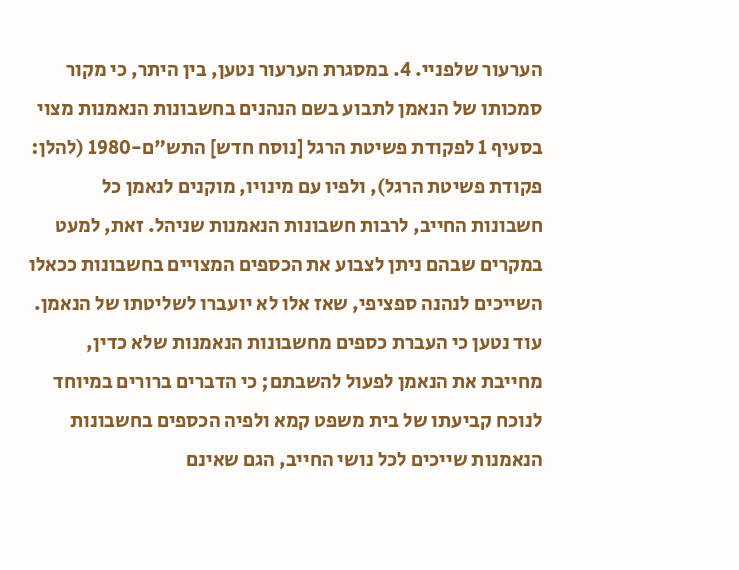הערעור שלפניי. 4. במסגרת הערעור נטען, בין היתר, כי מקור סמכותו של הנאמן לתבוע בשם הנהנים בחשבונות הנאמנות מצוי בסעיף 1 לפקודת פשיטת הרגל [נוסח חדש] התש"ם-1980 (להלן: פקודת פשיטת הרגל), ולפיו עם מינויו, מוקנים לנאמן כל חשבונות החייב, לרבות חשבונות הנאמנות שניהל. זאת, למעט במקרים שבהם ניתן לצבוע את הכספים המצויים בחשבונות ככאלו השייכים לנהנה ספציפי, שאז אלו לא יועברו לשליטתו של הנאמן. עוד נטען כי העברת כספים מחשבונות הנאמנות שלא כדין, מחייבת את הנאמן לפעול להשבתם; כי הדברים ברורים במיוחד לנוכח קביעתו של בית משפט קמא ולפיה הכספים בחשבונות הנאמנות שייכים לכל נושי החייב, הגם שאינם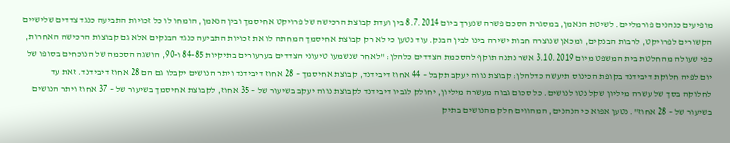מופיעים כנהנים פורמליים. לשיטת הנאמן, במסגרת הסכם פשרה שנערך ביום 8.7.2014 בין ועדת קבוצת הרכישה של פרויקט אחיסמך ובין הנאמן, הומחו לו כל זכויות התביעה כנגד צדדים שלישיים הקשורים לפרויקט, לרבות הבנקים, ומכאן שנוצרה חבות ישירה בינו לבין הבנק. עוד נטען כי לא רק קבוצת אחיסמך המחתה לו את זכויות התביעה כנגד הבנקים אלא גם קבוצות הרכישה האחרות, כפי שעולה מהחלטת בית המשפט מיום 3.10.2019 אשר נתנה תוקף להסכמת הצדדים כלהלן: "לאחר שנשמעו טיעוני הצדדים בערעורים בתיקיות 84-85 ו-90, הושגה הסכמה של הנוכחים בסופו של יום לפיה חלוקת דיבידנד בקופת הכינוס תיעשה כדלהלן: קבוצת נווה יעקב תקבל – 44 אחוז דיבידנד, קבוצת אחיסמך – 28 אחוז דיבידנד ויתר הנושים יקבלו גם הם 28 אחוז דיבידנד. זאת עד לחלוקה בסך של עשרה מיליון שקל נטו לנושים. כל סכום גבוה מעשרה מיליון, יחולק לגביו דיבידנד לקבוצת נווה יעקב בשיעור של – 35 אחוז, לקבוצת אחיסמך בשיעור של – 37 אחוז ויתר הנושים בשיעור של – 28 אחוז". נטען אפוא כי הנהנים, המהווים חלק מהנושים בתיק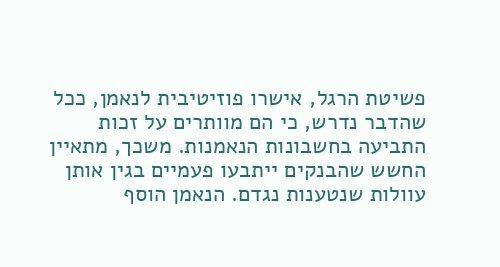פשיטת הרגל, אישרו פוזיטיבית לנאמן, ככל שהדבר נדרש, כי הם מוותרים על זכות התביעה בחשבונות הנאמנות. משכך, מתאיין החשש שהבנקים ייתבעו פעמיים בגין אותן עוולות שנטענות נגדם. הנאמן הוסף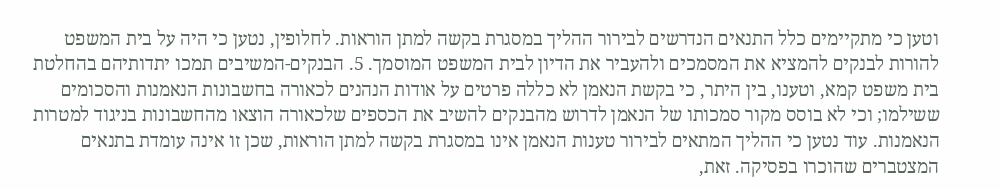וטען כי מתקיימים כלל התנאים הנדרשים לבירור ההליך במסגרת בקשה למתן הוראות. לחלופין, נטען כי היה על בית המשפט להורות לבנקים להמציא את המסמכים ולהעביר את הדיון לבית המשפט המוסמך. 5. הבנקים-המשיבים תמכו יתדותיהם בהחלטת בית משפט קמא, וטענו, בין היתר, כי בקשת הנאמן לא כללה פרטים על אודות הנהנים לכאורה בחשבונות הנאמנות והסכומים ששילמו; וכי לא בוסס מקור סמכותו של הנאמן לדרוש מהבנקים להשיב את הכספים שלכאורה הוצאו מהחשבונות בניגוד למטרות הנאמנות. עוד נטען כי ההליך המתאים לבירור טענות הנאמן אינו במסגרת בקשה למתן הוראות, שכן זו אינה עומדת בתנאים המצטברים שהוכרו בפסיקה. זאת,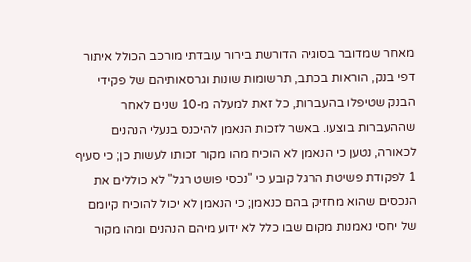מאחר שמדובר בסוגיה הדורשת בירור עובדתי מורכב הכולל איתור דפי בנק, הוראות בכתב, תרשומות שונות וגרסאותיהם של פקידי הבנק שטיפלו בהעברות, כל זאת למעלה מ-10 שנים לאחר שההעברות בוצעו. באשר לזכות הנאמן להיכנס בנעלי הנהנים לכאורה, נטען כי הנאמן לא הוכיח מהו מקור זכותו לעשות כן; כי סעיף 1 לפקודת פשיטת הרגל קובע כי "נכסי פושט רגל" לא כוללים את הנכסים שהוא מחזיק בהם כנאמן; כי הנאמן לא יכול להוכיח קיומם של יחסי נאמנות מקום שבו כלל לא ידוע מיהם הנהנים ומהו מקור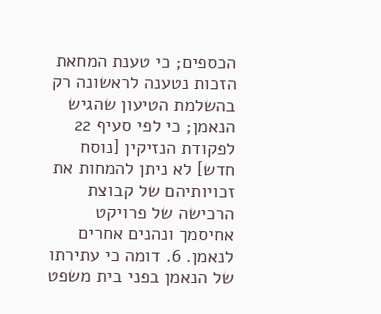הכספים; כי טענת המחאת הזכות נטענה לראשונה רק בהשלמת הטיעון שהגיש הנאמן; כי לפי סעיף 22 לפקודת הנזיקין [נוסח חדש] לא ניתן להמחות את זכויותיהם של קבוצת הרכישה של פרויקט אחיסמך ונהנים אחרים לנאמן. 6. דומה כי עתירתו של הנאמן בפני בית משפט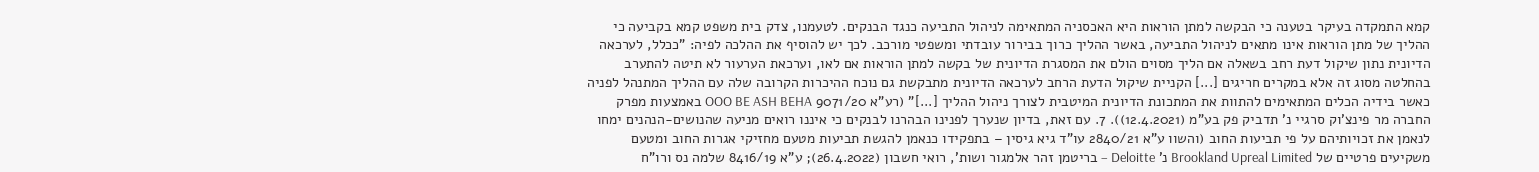קמא התמקדה בעיקר בטענה כי הבקשה למתן הוראות היא האכסניה המתאימה לניהול התביעה כנגד הבנקים. לטעמנו, צדק בית משפט קמא בקביעה כי ההליך של מתן הוראות אינו מתאים לניהול התביעה, באשר ההליך כרוך בבירור עובדתי ומשפטי מורכב. לכך יש להוסיף את ההלכה לפיה: "ככלל, לערכאה הדיונית נתון שיקול דעת רחב בשאלה אם הליך מסוים הולם את המסגרת הדיונית של בקשה למתן הוראות אם לאו, וערכאת הערעור לא תיטה להתערב בהחלטה מסוג זה אלא במקרים חריגים [...] הקניית שיקול הדעת הרחב לערכאה הדיונית מתבקשת גם נוכח ההיכרות הקרובה שלה עם ההליך המתנהל לפניה כאשר בידיה הכלים המתאימים להתוות את המתכונת הדיונית המיטבית לצורך ניהול ההליך [...]" (רע"א 9071/20 OOO BE ASH BEHA באמצעות מפרק החברה מר פינצ'וק סרגיי נ' תדביק פק בע"מ (12.4.2021)). 7. עם זאת, בדיון שנערך לפנינו הבהרנו לבנקים כי איננו רואים מניעה שהנושים-הנהנים ימחו לנאמן את זכויותיהם על פי תביעות החוב (והשוו ע"א 2840/21 עו"ד גיא גיסין – בתפקידו כנאמן להגשת תביעות מטעם מחזיקי אגרות החוב ומטעם משקיעים פרטיים של Brookland Upreal Limited נ' Deloitte – בריטמן זהר אלמגור ושות', רואי חשבון (26.4.2022); ע"א 8416/19 שלמה נס ורו"ח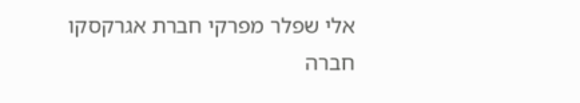אלי שפלר מפרקי חברת אגרקסקו חברה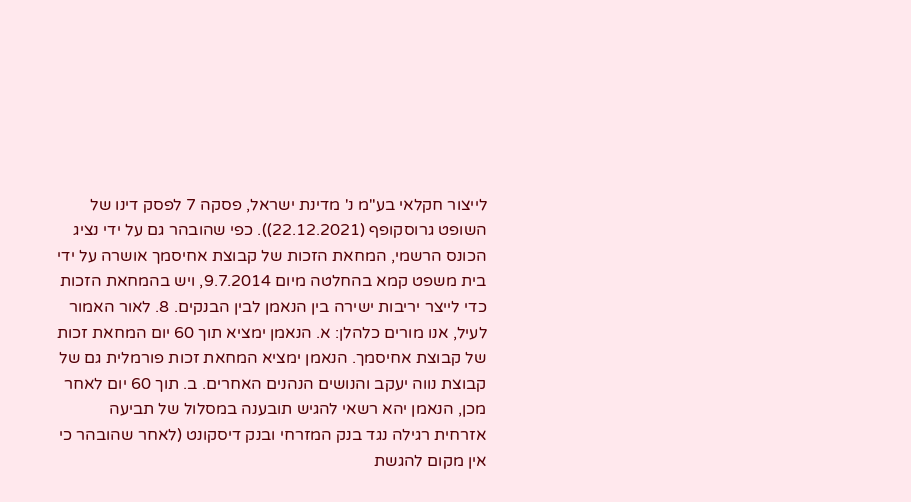לייצור חקלאי בע"מ נ' מדינת ישראל, פסקה 7 לפסק דינו של השופט גרוסקופף (22.12.2021)). כפי שהובהר גם על ידי נציג הכונס הרשמי, המחאת הזכות של קבוצת אחיסמך אושרה על ידי בית משפט קמא בהחלטה מיום 9.7.2014, ויש בהמחאת הזכות כדי לייצר יריבות ישירה בין הנאמן לבין הבנקים. 8. לאור האמור לעיל, אנו מורים כלהלן: א. הנאמן ימציא תוך 60 יום המחאת זכות של קבוצת אחיסמך. הנאמן ימציא המחאת זכות פורמלית גם של קבוצת נווה יעקב והנושים הנהנים האחרים. ב. תוך 60 יום לאחר מכן, הנאמן יהא רשאי להגיש תובענה במסלול של תביעה אזרחית רגילה נגד בנק המזרחי ובנק דיסקונט (לאחר שהובהר כי אין מקום להגשת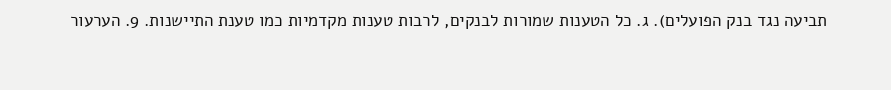תביעה נגד בנק הפועלים). ג. כל הטענות שמורות לבנקים, לרבות טענות מקדמיות כמו טענת התיישנות. 9. הערעור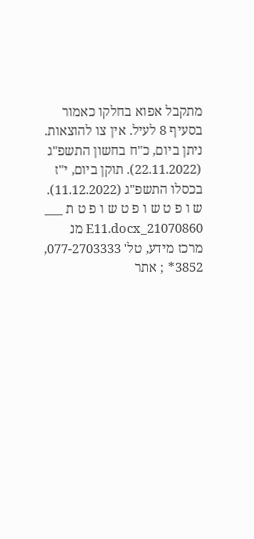מתקבל אפוא בחלקו כאמור בסעיף 8 לעיל. אין צו להוצאות. ניתן ביום, כ"ח בחשון התשפ"ג (22.11.2022). תוקן ביום, י"ז בכסלו התשפ"ג (11.12.2022). ש ו פ ט ש ו פ ט ש ו פ ט ת ___ 21070860_E11.docx מנ מרכז מידע, טל' 077-2703333, 3852* ; אתר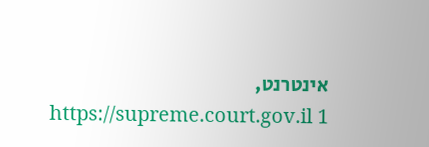אינטרנט, https://supreme.court.gov.il 1